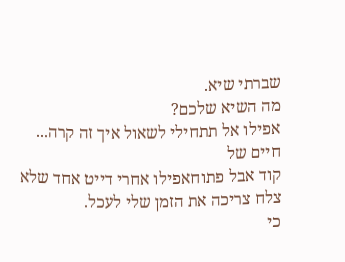שברתי שיא.
מה השיא שלכם?
אפילו אל תתחילי לשאול איך זה קרה...
חיים של
קוד אבל פתוחאפילו אחרי דייט אחד שלא צלח צריכה את הזמן שלי לעכל.
כי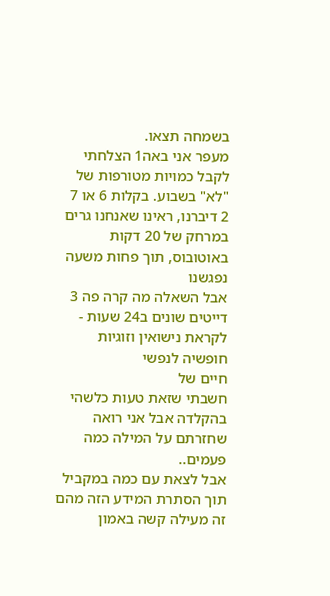בשמחה תצאו.
מעפר אני באה1 הצלחתי לקבל כמויות מטורפות של "לא" בשבוע. בקלות 6 או 7
2 דיברנו, ראינו שאנחנו גרים במרחק של 20 דקות באוטובוס, תוך פחות משעה נפגשנו
אבל השאלה מה קרה פה 3 דייטים שונים ב24 שעות - לקראת נישואין וזוגיות
חופשיה לנפשי
חיים של
חשבתי שזאת טעות כלשהי בהקלדה אבל אני רואה שחזרתם על המילה כמה פעמים..
אבל לצאת עם כמה במקביל תוך הסתרת המידע הזה מהם זה מעילה קשה באמון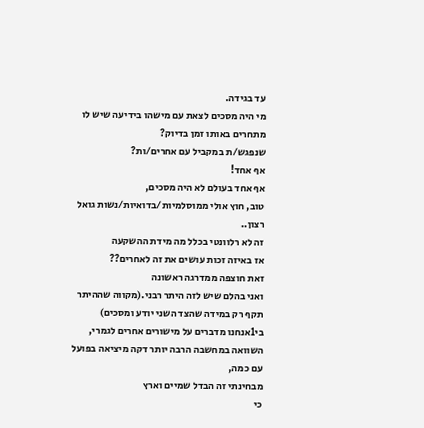עד בגידה.
מי היה מסכים לצאת עם מישהו בידיעה שיש לו מתחרים באותו זמן בדיוק?
שנפגש/ת במקביל עם אחרים/ות?
אף אחד!
אף אחד בעולם לא היה מסכים,
טוב, חוץ אולי ממוסלמיות/בדואיות/נשות גואל רצון..
זה לא רלוונטי בכלל מה מידת ההשקעה
אז באיזה זכות עושים את זה לאחרים??
זאת חוצפה ממדרגה ראשונה
ואני בהלם שיש לזה היתר רבני.(מקווה שההיתר תקף רק במידה שהצד השני יודע ומסכים)
בי1אנחנו מדברים על מישורים אחרים לגמרי,
השוואה במחשבה הרבה יותר דקה מיציאה בפועל עם כמה,
מבחינתי זה הבדל שמיים וארץ
כי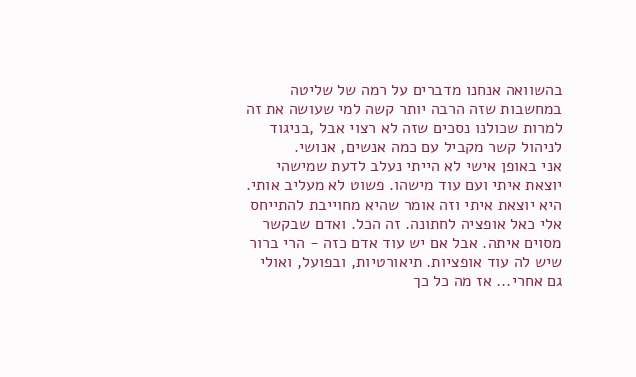בהשוואה אנחנו מדברים על רמה של שליטה במחשבות שזה הרבה יותר קשה למי שעושה את זה למרות שכולנו נסכים שזה לא רצוי אבל ,בניגוד לניהול קשר מקביל עם כמה אנשים, אנושי.
אני באופן אישי לא הייתי נעלב לדעת שמישהי יוצאת איתי ועם עוד מישהו. פשוט לא מעליב אותי. היא יוצאת איתי וזה אומר שהיא מחוייבת להתייחס אלי כאל אופציה לחתונה. זה הכל. ואדם שבקשר מסוים איתה. אבל אם יש עוד אדם כזה - הרי ברור שיש לה עוד אופציות. תיאורטיות, ובפועל, ואולי גם אחרי... אז מה כל כך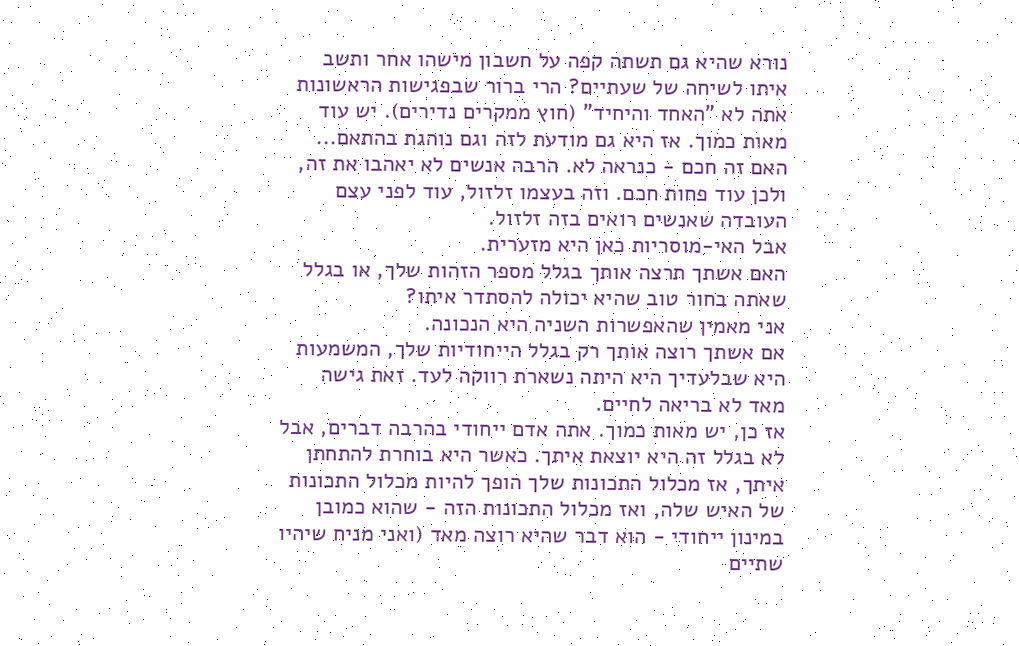נורא שהיא גם תשתה קפה על חשבון מישהו אחר ותשב איתו לשיחה של שעתיים? הרי ברור שבפגישות הראשונות אתה לא "האחד והיחיד" (חוץ ממקרים נדירים). יש עוד מאות כמוך. אז היא גם מודעת לזה וגם נוהגת בהתאם...
האם זה חכם - כנראה לא. הרבה אנשים לא יאהבו את זה, ולכן עוד פחות חכם. וזה בעצמו זלזול, עוד לפני עצם העובדה שאנשים רואים בזה זלזול.
אבל האי-מוסריות כאן היא מזערית.
האם אשתך תרצה אותך בגלל מספר הזהות שלך, או בגלל שאתה בחור טוב שהיא יכולה להסתדר איתו?
אני מאמין שהאפשרות השניה היא הנכונה.
אם אשתך רוצה אותך רק בגלל הייחודיות שלך, המשמעות היא שבלעדיך היא היתה נשארת רווקה לעד. זאת גישה מאד לא בריאה לחיים.
אז כן, יש מאות כמוך. אתה אדם ייחודי בהרבה דברים, אבל לא בגלל זה היא יוצאת איתך. כאשר היא בוחרת להתחתן איתך, אז מכלול התכונות שלך הופך להיות מכלול התכונות של האיש שלה, ואז מכלול התכונות הזה - שהוא כמובן במינון ייחודי - הוא דבר שהיא רוצה מאד (ואני מניח שיהיו שתיים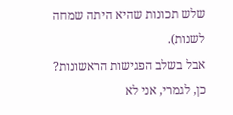שלש תכונות שהיא היתה שמחה לשנות).
אבל בשלב הפגישות הראשונות? כן, לגמרי, אני לא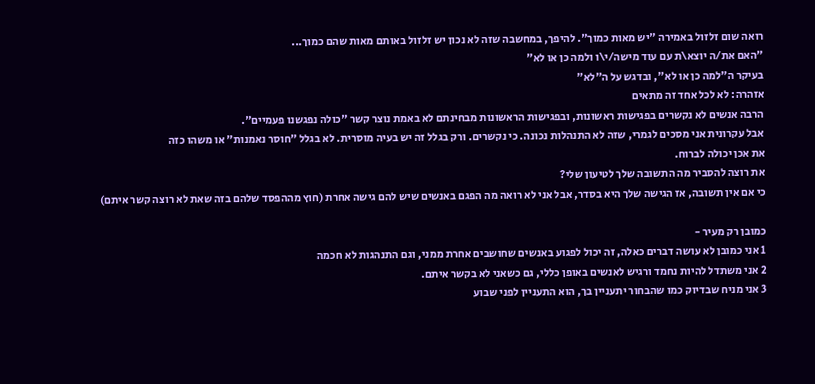רואה שום זלזול באמירה "יש מאות כמוך". להיפך, במחשבה שזה לא נכון יש זלזול באותם מאות שהם כמוך...
"האם את/ה יוצא\ת עם עוד מישה/י\ו ולמה כן או לא"
בעיקר ה"למה כן או לא", ובדגש על ה"לא"
אזהרה: לא לכל אחד זה מתאים
הרבה אנשים לא נקשרים בפגישות ראשונות, ובפגישות הראשונות מבחינתם לא באמת נוצר קשר "כולה נפגשנו פעמיים".
אבל עקרונית אני מסכים לגמרי, שזה לא התנהלות נכונה. כי נקשרים. ורק בגלל זה יש בעיה מוסרית. לא בגלל "חוסר נאמנות" או משהו כזה
את אכן יכולה לברוח.
את רוצה להסביר מה התשובה שלך לטיעון שלי?
כי אם אין תשובה, אז הגישה שלך היא בסדר, אבל אני לא רואה מה הפגם באנשים שיש להם גישה אחרת (חוץ מההפסד שלהם בזה שאת לא רוצה קשר איתם)

כמובן רק מעיר -
1 אני כמובן לא עושה דברים כאלה, זה יכול לפגוע באנשים שחושבים אחרת ממני, וגם התנהגות לא חכמה
2 אני משתדל להיות נחמד ורגיש לאנשים באופן כללי, גם כשאני לא בקשר איתם.
3 אני מניח שבדיוק כמו שהבחור יתעניין בך, הוא התעניין לפני שבוע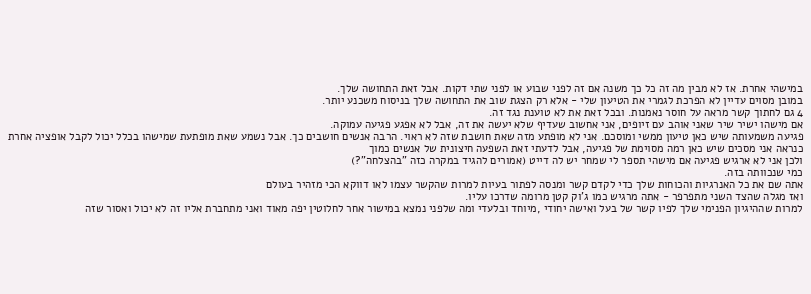במישהי אחרת. אז לא מבין מה זה כל כך משנה אם זה לפני שבוע או לפני שתי דקות. אבל זאת התחושה שלך.
במובן מסוים עדיין לא הפרכת לגמרי את הטיעון שלי - אלא רק הצגת שוב את התחושה שלך בניסוח משכנע יותר.
4 גם לחתוך קשר מראה על חוסר נאמנות. ובכל זאת את לא טוענת נגד זה.
אם מישהו ישיר שיר שאני אוהב עם זיופים, אני אחשוב שעדיף שלא יעשה את זה, אבל לא אפגע פגיעה עמוקה.
פגיעה משמעותה שיש כאן טיעון ממשי ומוסכם. אני לא מופתע מזה שאת חושבת שזה לא ראוי. הרבה אנשים חושבים כך. אבל נשמע שאת מופתעת שמישהו בכלל יכול לקבל אופציה אחרת
כנראה אני מסכים שיש כאן רמה מסוימת של פגיעה, אבל לדעתי זאת השפעה חיצונית של אנשים כמוך
ולכן אני לא ארגיש פגיעה אם מישהי תספר לי שמחר יש לה דייט (אמורים להגיד במקרה כזה "בהצלחה"?)
כמי שנכוותה בזה.
אתה שם את כל האנרגיות והכוחות שלך כדי לקדם קשר ומנסה לפתור בעיות למרות שהקשר עצמו לאו דווקא הכי מזהיר בעולם
ואז מגלה שהצד השני מתפרפר - אתה מרגיש כמו ג'וק קטן מרומה שדרכו עליו.
למרות שההיגיון הפנימי שלך לפיו קשר של בעל ואישה יחודי ,מיוחד ובלעדי ומה שלפני נמצא במישור אחר לחלוטין יפה מאוד ואני מתחברת אליו זה לא יכול ואסור שזה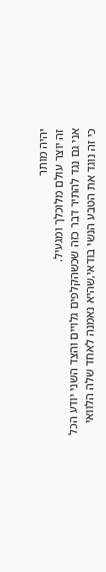יהיה מותר
זה יוצר עולם מלוכלך ומגעיל.
אני גם נגד להתיר דבר כזה שכשהקלפים גלויים והצד השני יודע הכל
כי זה נוגד את הטבע הנשי בודאי,שהיא נאמנה לאחד שלה הלוואי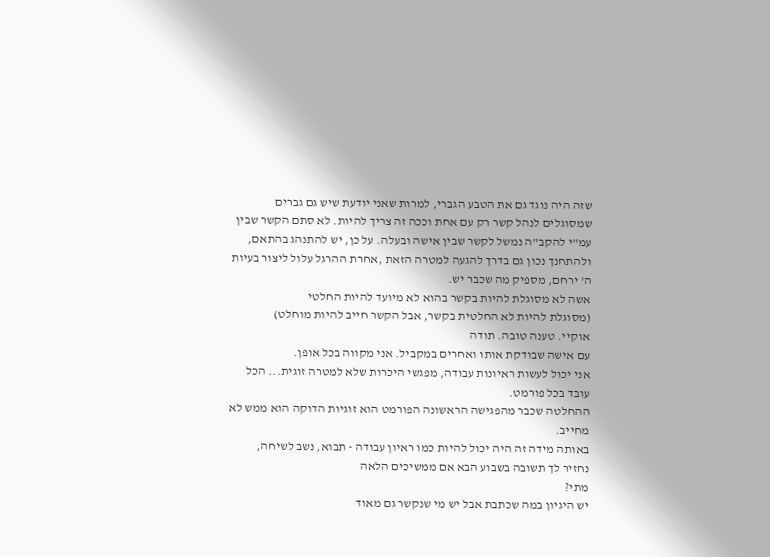שזה היה נוגד גם את הטבע הגברי, למרות שאני יודעת שיש גם גברים שמסוגלים לנהל קשר רק עם אחת וככה זה צריך להיות. לא סתם הקשר שבין עמ"י להקב"ה נמשל לקשר שבין אישה ובעלה. על כן, יש להתנהג בהתאם, ולהתחנך נכון גם בדרך להגעה למטרה הזאת ,אחרת ההרגל עלול ליצור בעיות ה' ירחם, מספיק מה שכבר יש.
אשה לא מסוגלת להיות בקשר בהוא לא מיועד להיות החלטי
(מסוגלת להיות לא החלטית בקשר, אבל הקשר חייב להיות מוחלט)
אוקיי. טענה טובה. תודה
עם אישה שבודקת אותו ואחרים במקביל. אני מקווה בכל אופן.
אני יכול לעשות ראיונות עבודה, מפגשי היכרות שלא למטרה זוגית... הכל עובד בכל פורמט.
ההחלטה שכבר מהפגישה הראשונה הפורמט הוא זוגיות הדוקה הוא ממש לא מחייב.
באותה מידה זה היה יכול להיות כמו ראיון עבודה - תבוא, נשב לשיחה, נחזיר לך תשובה בשבוע הבא אם ממשיכים הלאה
מתי?
יש היגיון במה שכתבת אבל יש מי שנקשר גם מאוד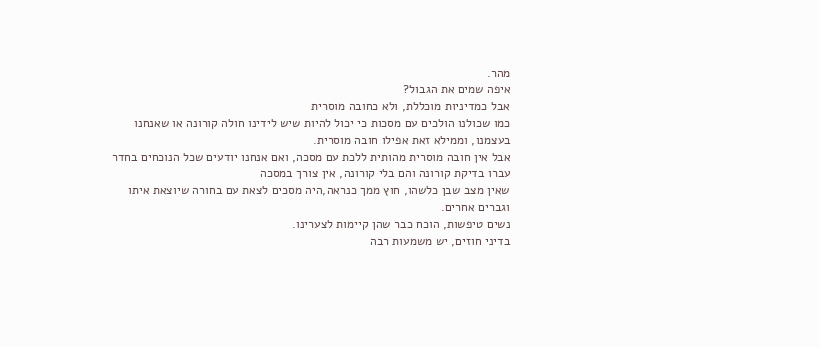מהר.
איפה שמים את הגבול?
אבל כמדיניות מוכללת, ולא כחובה מוסרית
כמו שכולנו הולכים עם מסכות כי יכול להיות שיש לידינו חולה קורונה או שאנחנו בעצמנו, וממילא זאת אפילו חובה מוסרית.
אבל אין חובה מוסרית מהותית ללכת עם מסכה, ואם אנחנו יודעים שכל הנוכחים בחדר עברו בדיקת קורונה והם בלי קורונה, אין צורך במסכה
שאין מצב שבן כלשהו, חוץ ממך כנראה,היה מסכים לצאת עם בחורה שיוצאת איתו וגברים אחרים.
נשים טיפשות, הוכח כבר שהן קיימות לצערינו.
בדיני חוזים, יש משמעות רבה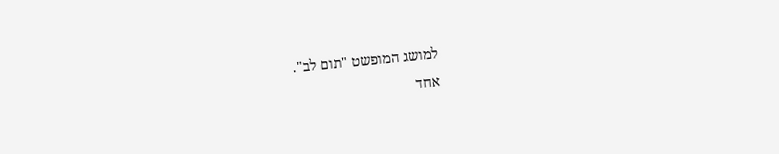למושג המופשט "תום לב".
אחד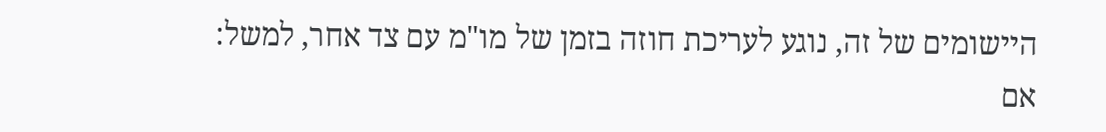היישומים של זה, נוגע לעריכת חוזה בזמן של מו"מ עם צד אחר, למשל:
אם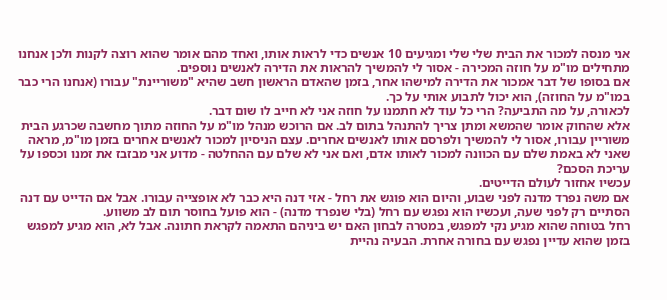אני מנסה למכור את הבית שלי שלי ומגיעים 10 אנשים כדי לראות אותו, ואחד מהם אומר שהוא רוצה לקנות ולכן אנחנו מתחילים מו"מ על חוזה המכירה - אסור לי להמשיך להראות את הדירה לאנשים נוספים.
אם בסופו של דבר אמכור את הדירה למישהו אחר, בזמן שהאדם הראשון חשב שהיא "משוריינת" עבורו (אנחנו הרי כבר במו"מ על החוזה), הוא יכול לתבוע אותי על כך.
לכאורה, על מה התביעה? הרי כל עוד לא חתמנו על חוזה אני לא חייב לו שום דבר.
אלא שהחוק אומר שהמשא ומתן צריך להתנהל בתום לב. אם הרוכש מנהל מו"מ על החוזה מתוך מחשבה שכרגע הבית משוריין עבורו, אסור לי להמשיך ולפרסם אותו לאנשים אחרים. עצם הניסיון למכור לאנשים אחרים בזמן מו"מ, מראה שאני לא באמת שלם עם הכוונה למכור לאותו אדם, ואם אני לא שלם עם ההחלטה - מדוע אני מבזבז את זמנו וכספו על עריכת הסכם?
עכשיו אחזור לעולם הדייטים.
אם משה נפרד מדנה לפני שבוע, והיום הוא פוגש את רחל - אזי דנה היא כבר לא אופצייה עבורו. אבל אם הדייט עם דנה הסתיים רק לפני שעה, ועכשיו הוא נפגש עם רחל (בלי שנפרד מדנה) - הוא פועל בחוסר תום לב משווע.
רחל בטוחה שהוא מגיע נקי למפגש, במטרה לבחון האם יש ביניהם התאמה לקראת חתונה. אבל לא, הוא מגיע למפגש בזמן שהוא עדיין נפגש עם בחורה אחרת. הבעיה נהיית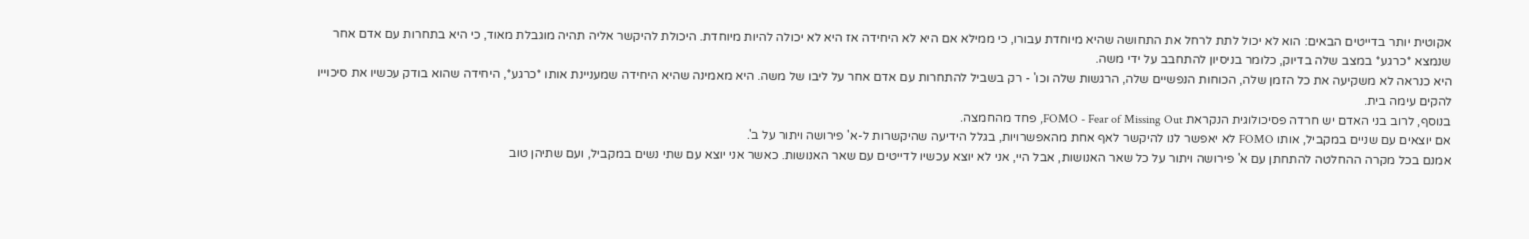אקוטית יותר בדייטים הבאים: הוא לא יכול לתת לרחל את התחושה שהיא מיוחדת עבורו, כי ממילא אם היא לא היחידה אז היא לא יכולה להיות מיוחדת. היכולת להיקשר אליה תהיה מוגבלת מאוד, כי היא בתחרות עם אדם אחר שנמצא *כרגע* במצב שלה בדיוק, כלומר בניסיון להתחבב על ידי משה.
היא כנראה לא משקיעה את כל הזמן שלה, הכוחות הנפשיים שלה, הרגשות שלה וכו' - רק בשביל להתחרות עם אדם אחר על ליבו של משה. היא מאמינה שהיא היחידה שמעניינת אותו *כרגע*, היחידה שהוא בודק עכשיו את סיכוייו להקים עימה בית.
בנוסף, לרוב בני האדם יש חרדה פסיכולוגית הנקראת FOMO - Fear of Missing Out, פחד מהחמצה.
אם יוצאים עם שניים במקביל, אותו FOMO לא יאפשר לנו להיקשר לאף אחת מהאפשרויות, בגלל הידיעה שהיקשרות ל-א' פירושה ויתור על ב'.
אמנם בכל מקרה ההחלטה להתחתן עם א' פירושה ויתור על כל שאר האנושות, אבל היי, אני לא יוצא עכשיו לדייטים עם שאר האנושות. כאשר אני יוצא עם שתי נשים במקביל, ועם שתיהן טוב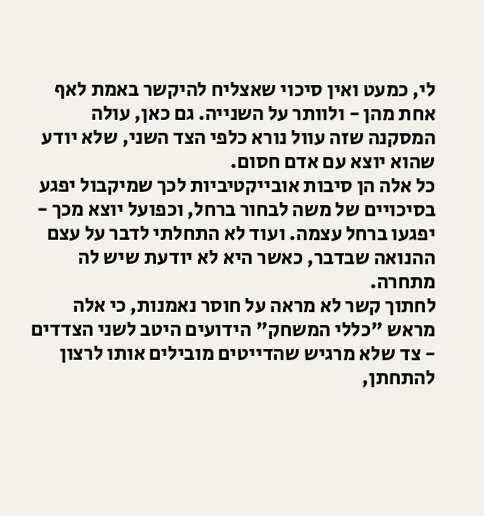לי, כמעט ואין סיכוי שאצליח להיקשר באמת לאף אחת מהן - ולוותר על השנייה. גם כאן, עולה המסקנה שזה עוול נורא כלפי הצד השני, שלא יודע שהוא יוצא עם אדם חסום.
כל אלה הן סיבות אובייקטיביות לכך שמיקבול יפגע בסיכויים של משה לבחור ברחל, וכפועל יוצא מכך - יפגעו ברחל עצמה. ועוד לא התחלתי לדבר על עצם ההנואה שבדבר, כאשר היא לא יודעת שיש לה מתחרה.
לחתוך קשר לא מראה על חוסר נאמנות, כי אלה מראש "כללי המשחק" הידועים היטב לשני הצדדים - צד שלא מרגיש שהדייטים מובילים אותו לרצון להתחתן,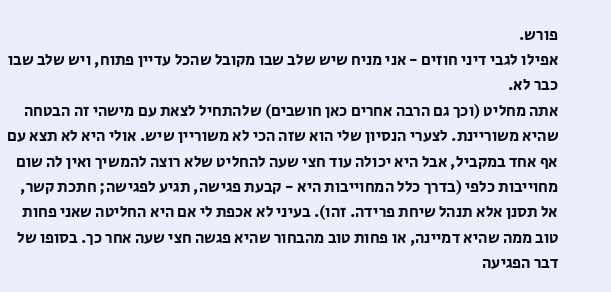פורש.
אפילו לגבי דיני חוזים - אני מניח שיש שלב שבו מקובל שהכל עדיין פתוח, ויש שלב שבו כבר לא.
אתה מחליט (וכך גם הרבה אחרים כאן חושבים) שלהתחיל לצאת עם מישהי זה הבטחה שהיא משוריינת. לצערי הנסיון שלי הוא שזה הכי לא משוריין שיש. אולי היא לא תצא עם אף אחד במקביל, אבל היא יכולה עוד חצי שעה להחליט שלא רוצה להמשיך ואין לה שום מחוייבות כלפי (בדרך כלל המחוייבות היא - קבעת פגישה, תגיע לפגישה; חתכת קשר, אל תסנן אלא תנהל שיחת פרידה. זהו). בעיני לא אכפת לי אם היא החליטה שאני פחות טוב ממה שהיא דמיינה, או פחות טוב מהבחור שהיא פגשה חצי שעה אחר כך. בסופו של דבר הפגיעה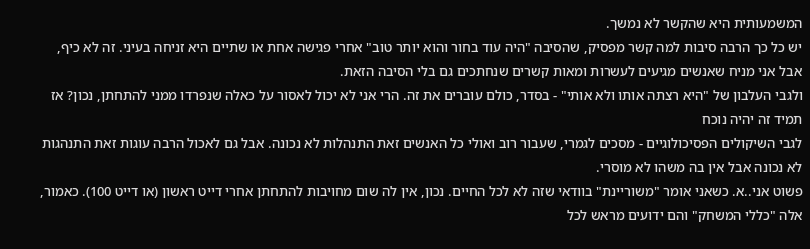המשמעותית היא שהקשר לא נמשך.
יש כל כך הרבה סיבות למה קשר מפסיק, שהסיבה "היה עוד בחור והוא יותר טוב" אחרי פגישה אחת או שתיים היא זניחה בעיני. זה לא כיף, אבל אני מניח שאנשים מגיעים לעשרות ומאות קשרים שנחתכים גם בלי הסיבה הזאת.
ולגבי העלבון של "היא רצתה אותו ולא אותי" - בסדר, כולם עוברים את זה. הרי אני לא יכול לאסור על כאלה שנפרדו ממני להתחתן, נכון? אז תמיד זה יהיה נוכח
לגבי השיקולים הפסיכולוגיים - מסכים לגמרי, שעבור רוב ואולי כל האנשים זאת התנהלות לא נכונה. אבל גם לאכול הרבה עוגות זאת התנהגות לא נכונה אבל אין בה משהו לא מוסרי.
פשוט אני..א. כשאני אומר "משוריינת" בוודאי שזה לא לכל החיים. נכון, אין לה שום מחויבות להתחתן אחרי דייט ראשון (או דייט 100). כאמור, אלה "כללי המשחק" והם ידועים מראש לכל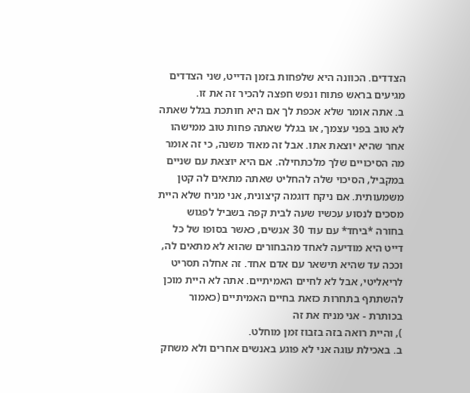הצדדים. הכוונה היא שלפחות בזמן הדייט, שני הצדדים מגיעים בראש פתוח ונפש חפצה להכיר זה את זו.
ב. אתה אומר שלא אכפת לך אם היא חותכת בגלל שאתה לא טוב בפני עצמך, או בגלל שאתה פחות טוב ממישהו אחר שהיא יוצאת אתו. אבל זה מאוד משנה, כי זה אומר מה הסיכויים שלך מלכתחילה. אם היא יוצאת עם שניים במקביל, הסיכוי שלה להחליט שאתה מתאים לה קטן משמעותית. אם ניקח דוגמה קיצונית, אני מניח שלא היית מסכים לנסוע עכשיו שעה לבית קפה בשביל לפגוש בחורה *ביחד* עם עוד 30 אנשים, כאשר בסופו של כל דייט היא מודיעה לאחד מהבחורים שהוא לא מתאים לה, וככה עד שהיא תישאר עם אדם אחד. זה אחלה תסריט לריאליטי, אבל לא לחיים האמיתיים. אתה לא היית מוכן להשתתף בתחרות כזאת בחיים האמיתיים (כאמור בכותרת - אני מניח את זה
), והיית רואה בזה בזבוז זמן מוחלט.
ב. באכילת עוגה אני לא פוגע באנשים אחרים ולא משחק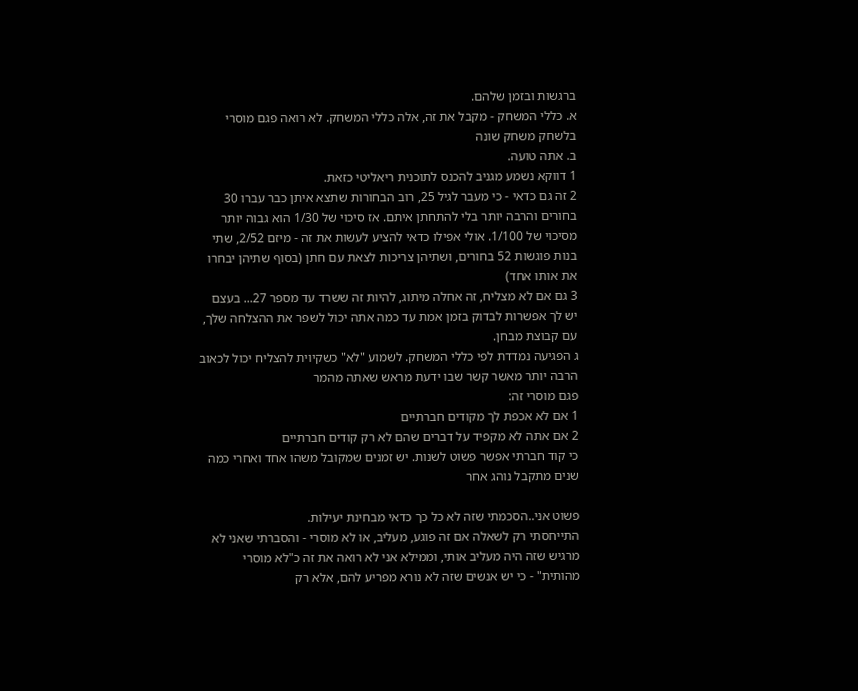ברגשות ובזמן שלהם.
א. כללי המשחק - מקבל את זה, אלה כללי המשחק. לא רואה פגם מוסרי בלשחק משחק שונה
ב. אתה טועה.
1 דווקא נשמע מגניב להכנס לתוכנית ריאליטי כזאת.
2 זה גם כדאי - כי מעבר לגיל 25, רוב הבחורות שתצא איתן כבר עברו 30 בחורים והרבה יותר בלי להתחתן איתם. אז סיכוי של 1/30 הוא גבוה יותר מסיכוי של 1/100. אולי אפילו כדאי להציע לעשות את זה - מיזם 2/52, שתי בנות פוגשות 52 בחורים, ושתיהן צריכות לצאת עם חתן (בסוף שתיהן יבחרו את אותו אחד)
3 גם אם לא מצליח, זה אחלה מיתוג, להיות זה ששרד עד מספר 27... בעצם יש לך אפשרות לבדוק בזמן אמת עד כמה אתה יכול לשפר את ההצלחה שלך, עם קבוצת מבחן.
ג הפגיעה נמדדת לפי כללי המשחק. לשמוע "לא" כשקיוית להצליח יכול לכאוב הרבה יותר מאשר קשר שבו ידעת מראש שאתה מהמר
פגם מוסרי זה:
1 אם לא אכפת לך מקודים חברתיים
2 אם אתה לא מקפיד על דברים שהם לא רק קודים חברתיים
כי קוד חברתי אפשר פשוט לשנות. יש זמנים שמקובל משהו אחד ואחרי כמה שנים מתקבל נוהג אחר

פשוט אני..הסכמתי שזה לא כל כך כדאי מבחינת יעילות.
התייחסתי רק לשאלה אם זה פוגע, מעליב, או לא מוסרי - והסברתי שאני לא מרגיש שזה היה מעליב אותי, וממילא אני לא רואה את זה כ"לא מוסרי מהותית" - כי יש אנשים שזה לא נורא מפריע להם, אלא רק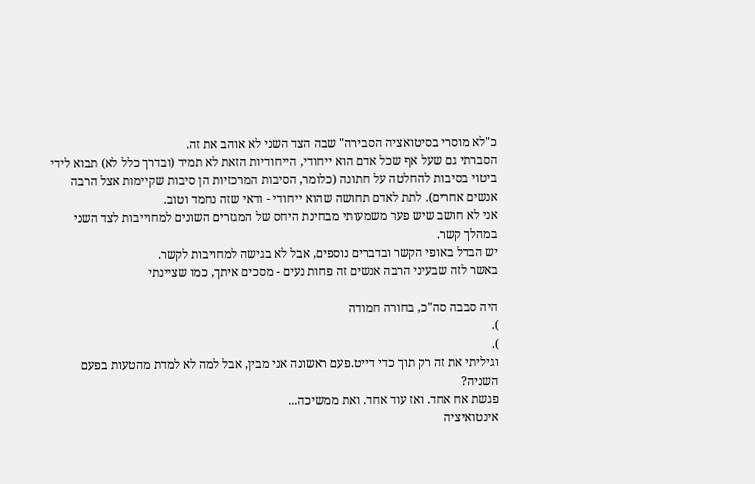כ"לא מוסרי בסיטואציה הסבירה" שבה הצד השני לא אוהב את זה.
הסברתי גם שעל אף שכל אדם הוא ייחודי, הייחודיות הזאת לא תמיד (ובדרך כלל לא) תבוא לידי ביטוי בסיבות להחלטה על חתונה (כלומר, הסיבות המרכזיות הן סיבות שקיימות אצל הרבה אנשים אחרים). לתת לאדם תחושה שהוא ייחודי - ודאי שזה נחמד וטוב.
אני לא חושב שיש פער משמעותי מבחינת היחס של המגזרים השונים למחוייבות לצד השני במהלך קשר.
יש הבדל באופי הקשר ובדברים נוספים, אבל לא בגישה למחויבות לקשר.
באשר לזה שבעיני הרבה אנשים זה פחות נעים - מסכים איתך, כמו שציינתי

היה סבבה סה"כ, בחורה חמודה
).
).
וגיליתי את זה רק תוך כדי דייט.פעם ראשונה אני מבין, אבל למה לא למדת מהטעות בפעם השניה?
פגשת אח אחד. ואז עוד אחד. ואת ממשיכה...
אינטואיציה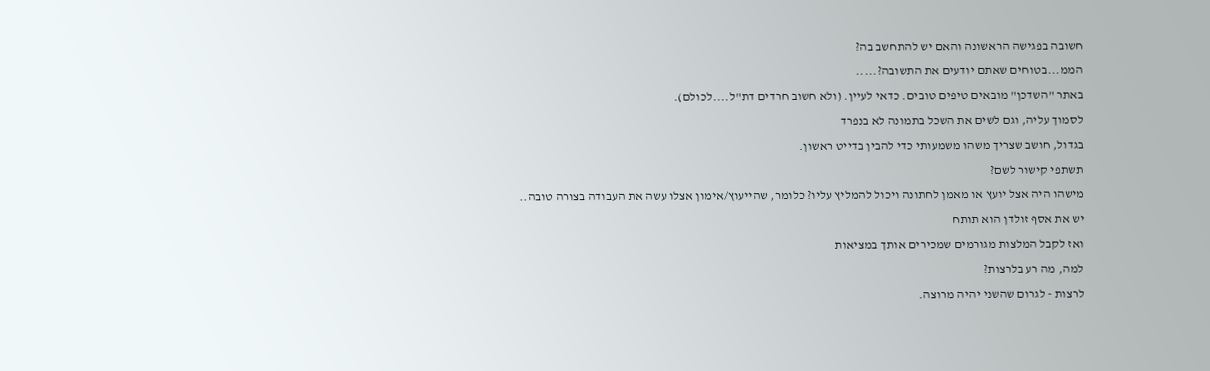חשובה בפגישה הראשונה והאם יש להתחשב בה?
הממ...בטוחים שאתם יודעים את התשובה?.....
באתר "השדכן" מובאים טיפים טובים. כדאי לעיין. (ולא חשוב חרדים דת"ל....לכולם).
לסמוך עליה, וגם לשים את השכל בתמונה לא בנפרד
בגדול, חושב שצריך משהו משמעותי כדי להבין בדייט ראשון.
תשתפי קישור לשם?
מישהו היה אצל יועץ או מאמן לחתונה ויכול להמליץ עליו? כלומר, שהייעוץ/אימון אצלו עשה את העבודה בצורה טובה..
יש את אסף זולדן הוא תותח
ואז לקבל המלצות מגורמים שמכירים אותך במציאות
למה, מה רע בלרצות?
לרצות - לגרום שהשני יהיה מרוצה.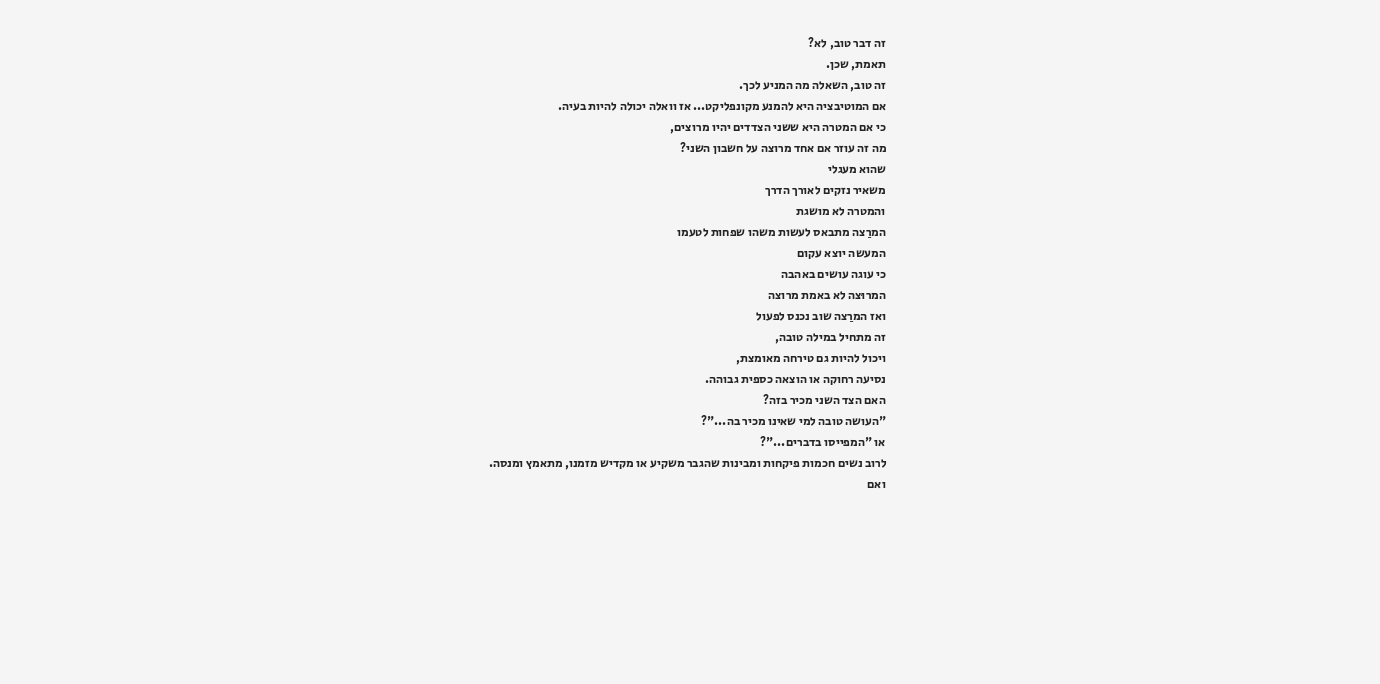זה דבר טוב, לא?
תאמת, שכן.
זה טוב, השאלה מה המניע לכך.
אם המוטיבציה היא להמנע מקונפליקט... אז וואלה יכולה להיות בעיה.
כי אם המטרה היא ששני הצדדים יהיו מרוצים,
מה זה עוזר אם אחד מרוצה על חשבון השני?
שהוא מעגלי
משאיר נזקים לאורך הדרך
והמטרה לא מושגת
המרַצה מתבאס לעשות משהו שפחות לטעמו
המעשה יוצא עקום
כי עוגה עושים באהבה
המרוּצה לא באמת מרוצה
ואז המרַצה שוב נכנס לפעול
זה מתחיל במילה טובה,
ויכול להיות גם טירחה מאומצת,
נסיעה רחוקה או הוצאה כספית גבוהה.
האם הצד השני מכיר בזה?
"העושה טובה למי שאינו מכיר בה..."?
או "המפייסו בדברים..."?
לרוב נשים חכמות פיקחות ומבינות שהגבר משקיע או מקדיש מזמנו, מתאמץ ומנסה.
ואם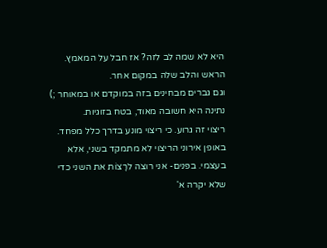היא לא שמה לב לזה? אז חבל על המאמץ.
הראש והלב שלה במקום אחר.
וגם גברים מבחינים בזה במוקדם או במאוחר ;)
נתינה היא חשובה מאוד, בטח בזוגיות.
ריצוי זה גרוע. כי ריצוי מונע בדרך כלל מפחד.
באופן אירוני הריצוי לא מתמקד בשני, אלא בעצמי. בפּנים- אני רוצה לרָצוֹת את השני כדי שלא יקרה א'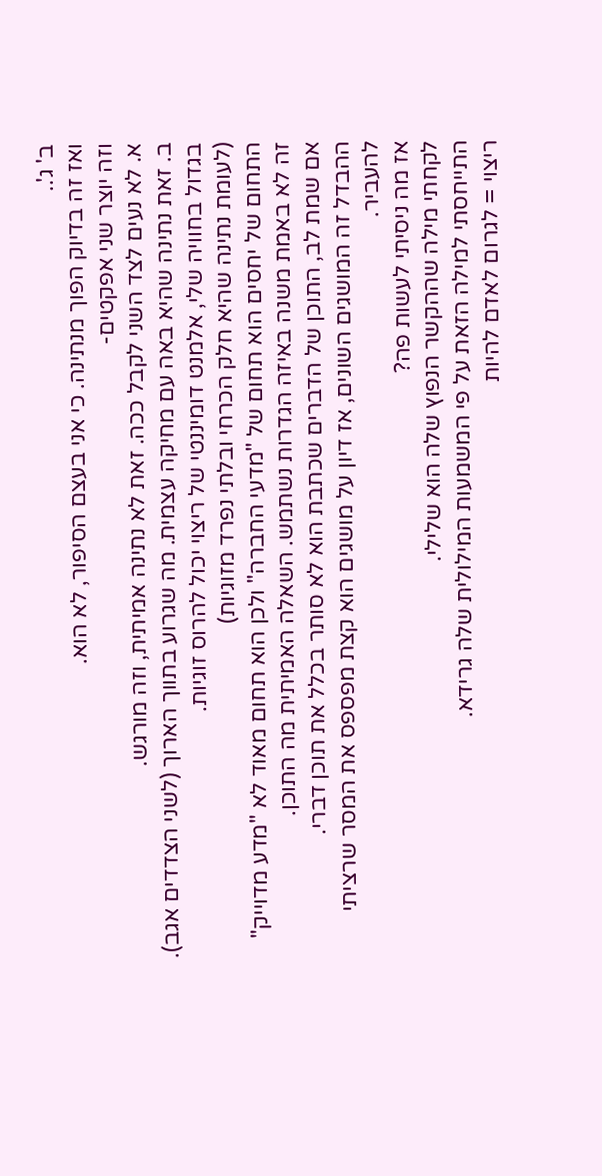ב' ג'..
ואז זה בדיוק הפוך מנתינה. כי אני בעצם הסיפור, לא הוא.
וזה יוצר שני אפקטים-
א. לא נעים לצד השני לקבל ככה. זאת לא נתינה אמיתית, וזה מורגש.
ב. זאת נתינה שהיא באה עם מחיקה עצמית. מה שגרוע בתווך הארוך (לשני הצדדים אגב).
בגדול בחוויה שלי, אלמנט דומיננטי של ריצוי יכול להרוס זוגיות.
(לעומת נתינה שהיא חלק הכרחי ובלתי נפרד מזוגיות)
התחום של יחסים הוא תחום של "מדעי החברה" ולכן הוא תחום מאוד לא "מדע מדוייק"
זה לא באמת משנה באיזה הגדרות נשתמש. השאלה האמיתית מה התוכן.
אם שמת לב, התוכן של הדברים שכתבת הוא לא סותר בכלל את תוכן דברי.
ההבדל זה המושגים השונים, אז דיון על מושגים הוא קצת מפספס את המסר שרציתי להעביר.
אז מה ניסיתי לעשות פה?
לקחתי מילה שההקשר הנפוץ שלה הוא שלילי.
התייחסתי למילה הזאת על פי המשמעות המילולית שלה גרידא.
ריצוי = לגרום לאדם להיות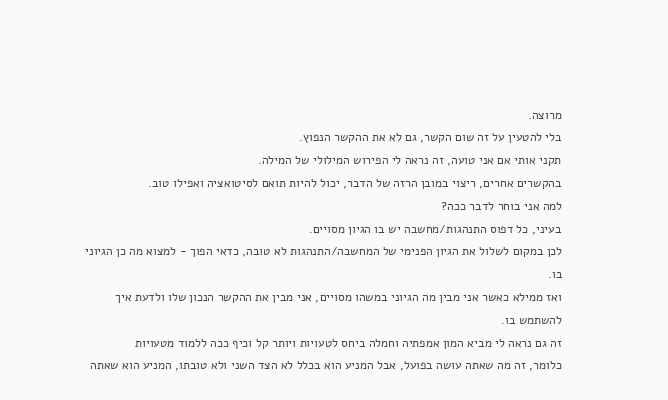מרוצה.
בלי להטעין על זה שום הקשר, גם לא את ההקשר הנפוץ.
תקני אותי אם אני טועה, זה נראה לי הפירוש המילולי של המילה.
בהקשרים אחרים, ריצוי במובן הרזה של הדבר, יכול להיות תואם לסיטואציה ואפילו טוב.
למה אני בוחר לדבר ככה?
בעיני, כל דפוס התנהגות/מחשבה יש בו הגיון מסויים.
לכן במקום לשלול את הגיון הפנימי של המחשבה/התנהגות לא טובה, כדאי הפוך - למצוא מה כן הגיוני בו.
ואז ממילא כאשר אני מבין מה הגיוני במשהו מסויים, אני מבין את ההקשר הנכון שלו ולדעת איך להשתמש בו.
זה גם נראה לי מביא המון אמפתיה וחמלה ביחס לטעויות ויותר קל וכיף ככה ללמוד מטעויות
כלומר, זה מה שאתה עושה בפועל, אבל המניע הוא בכלל לא הצד השני ולא טובתו, המניע הוא שאתה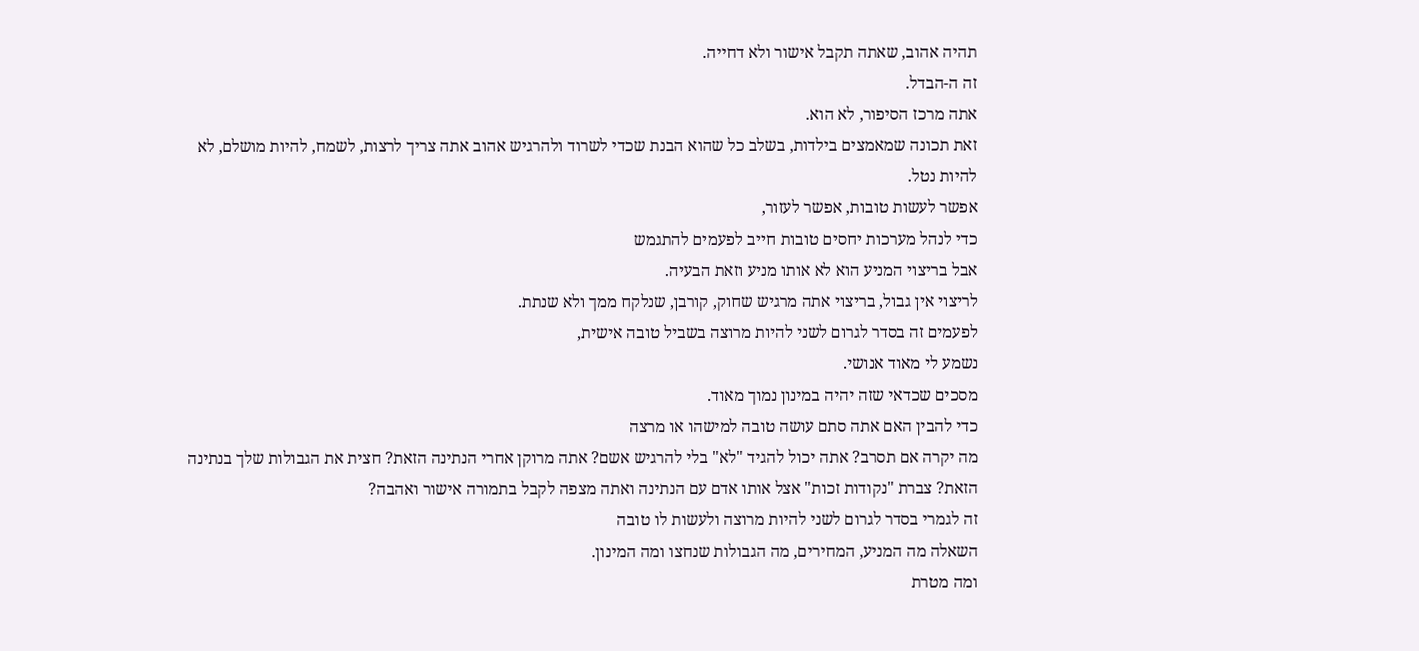תהיה אהוב, שאתה תקבל אישור ולא דחייה.
זה ה-הבדל.
אתה מרכז הסיפור, לא הוא.
זאת תכונה שמאמצים בילדות, בשלב כל שהוא הבנת שכדי לשרוד ולהרגיש אהוב אתה צריך לרצות, לשמח, להיות מושלם, לא להיות נטל.
אפשר לעשות טובות, אפשר לעזור,
כדי לנהל מערכות יחסים טובות חייב לפעמים להתגמש
אבל בריצוי המניע הוא לא אותו מניע וזאת הבעיה.
לריצוי אין גבול, בריצוי אתה מרגיש שחוק, קורבן, שנלקח ממך ולא שנתת.
לפעמים זה בסדר לגרום לשני להיות מרוצה בשביל טובה אישית,
נשמע לי מאוד אנושי.
מסכים שכדאי שזה יהיה במינון נמוך מאוד.
כדי להבין האם אתה סתם עושה טובה למישהו או מרצה
מה יקרה אם תסרב? אתה יכול להגיד "לא" בלי להרגיש אשם? אתה מרוקן אחרי הנתינה הזאת? חצית את הגבולות שלך בנתינה הזאת? צברת "נקודות זכות" אצל אותו אדם עם הנתינה ואתה מצפה לקבל בתמורה אישור ואהבה?
זה לגמרי בסדר לגרום לשני להיות מרוצה ולעשות לו טובה
השאלה מה המניע, המחירים, מה הגבולות שנחצו ומה המינון.
ומה מטרת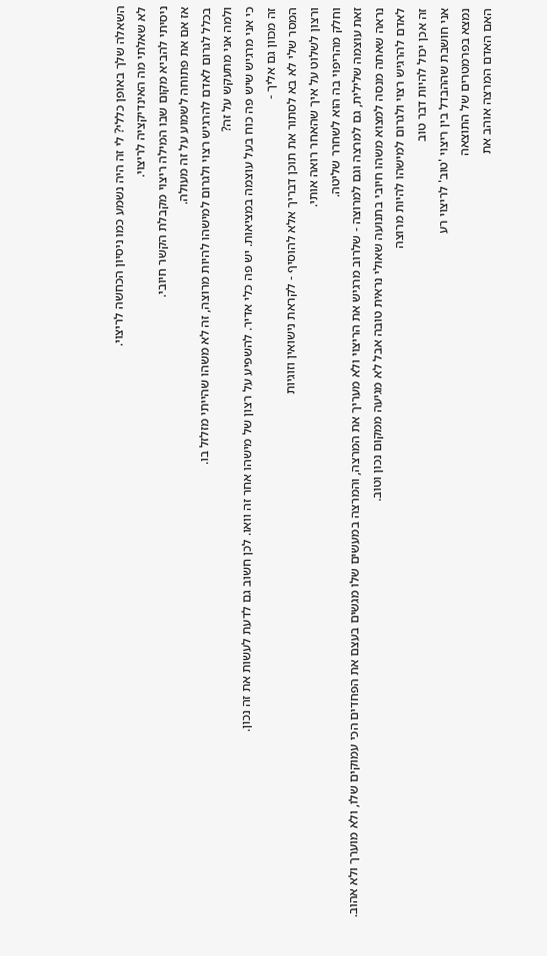השאלה שלך באופן כללי? לי זה היה נשמע כמו ניסיון הכחשה לריצוי.
לא שאלתי מה האינדיקציה לריצוי.
ניסיתי להביא מקום שבו המילה ריצוי מקבלת הקשר חיובי.
אז אם את פתוחה לשמוע על זה מעולה.
בכלל לגרום לאדם להרגיש רצוי ולגרום למישהו להיות מרוצה, זה לא משהו שהייתי מזלזל בו.
ולמה אני מתעקש על זה?
כי אני מרגיש שיש פה כוח בעל עוצמה במציאות. יש פה כלי אדיר. להשפיע על רצון של מישהו אחר זה וואו. לכן חשוב גם לדעת לעשות את זה נכון.
זה מכוון גם אליך -
המסר שלי לא בא לסתור את תוכן דבריך אלא להוסיף - לקראת נישואין וזוגיות
ורצון לשלוט על איך שהאחר רואה אותי.
וחלק מהריפוי בה הוא לשחרר שליטה.
זאת עוצמה שלילית, גם למרצה וגם למרוצה - שלרוב מרגיש את הריצוי ולא מעריך את המרצה, והמרצה במעשים שלו מגשים בעצם את הפחדים הכי עמוקים שלו, ולא מוערך ולא אהוב.
נראה שאתה מנסה למצוא משהו חיובי בתנועה שאולי נראית טובה אבל לא מגיעה ממקום נכון וטוב.
לאדם להרגיש רצוי ולגרום למישהו להיות מרוצה
זה אכן יכול להיות דבר טוב
אני חושבת שההבדל בין ריצוי 'טוב' לריצוי רע
נמצא בפרמטרים של התוצאה
האם האדם המרצה אוהב את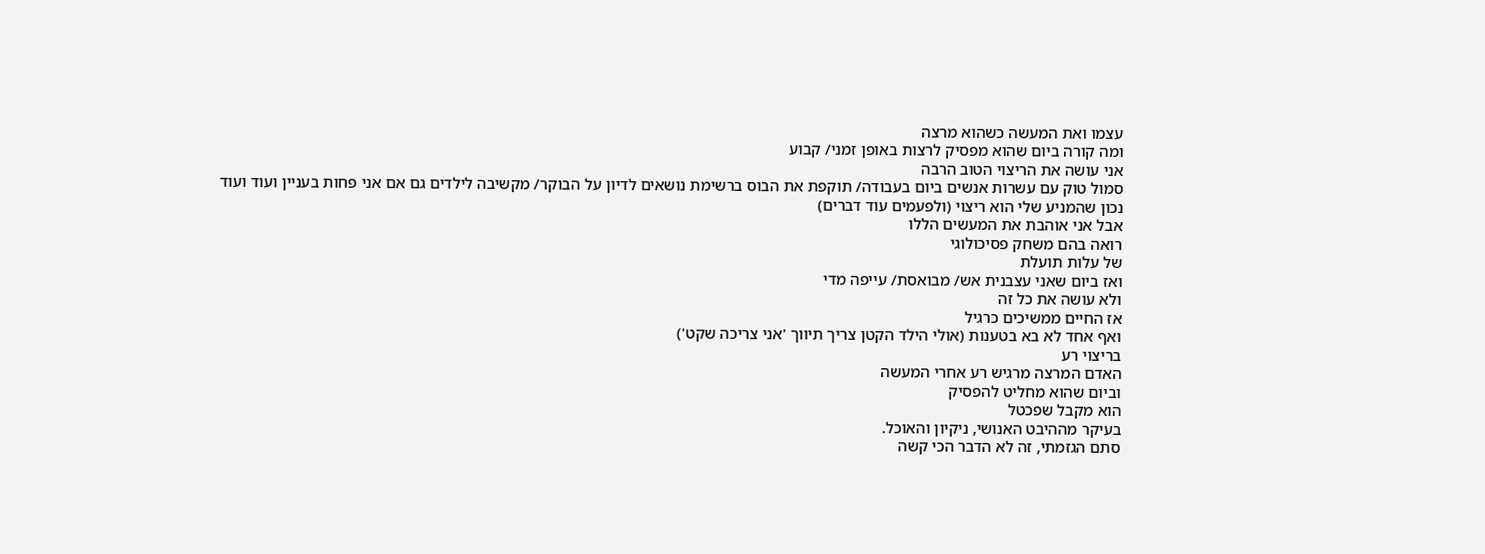עצמו ואת המעשה כשהוא מרצה
ומה קורה ביום שהוא מפסיק לרצות באופן זמני/ קבוע
אני עושה את הריצוי הטוב הרבה
סמול טוק עם עשרות אנשים ביום בעבודה/ תוקפת את הבוס ברשימת נושאים לדיון על הבוקר/ מקשיבה לילדים גם אם אני פחות בעניין ועוד ועוד
נכון שהמניע שלי הוא ריצוי (ולפעמים עוד דברים)
אבל אני אוהבת את המעשים הללו
רואה בהם משחק פסיכולוגי
של עלות תועלת
ואז ביום שאני עצבנית אש/ מבואסת/ עייפה מדי
ולא עושה את כל זה
אז החיים ממשיכים כרגיל
ואף אחד לא בא בטענות (אולי הילד הקטן צריך תיווך 'אני צריכה שקט')
בריצוי רע
האדם המרצה מרגיש רע אחרי המעשה
וביום שהוא מחליט להפסיק
הוא מקבל שפכטל
בעיקר מההיבט האנושי, ניקיון והאוכל.
סתם הגזמתי, זה לא הדבר הכי קשה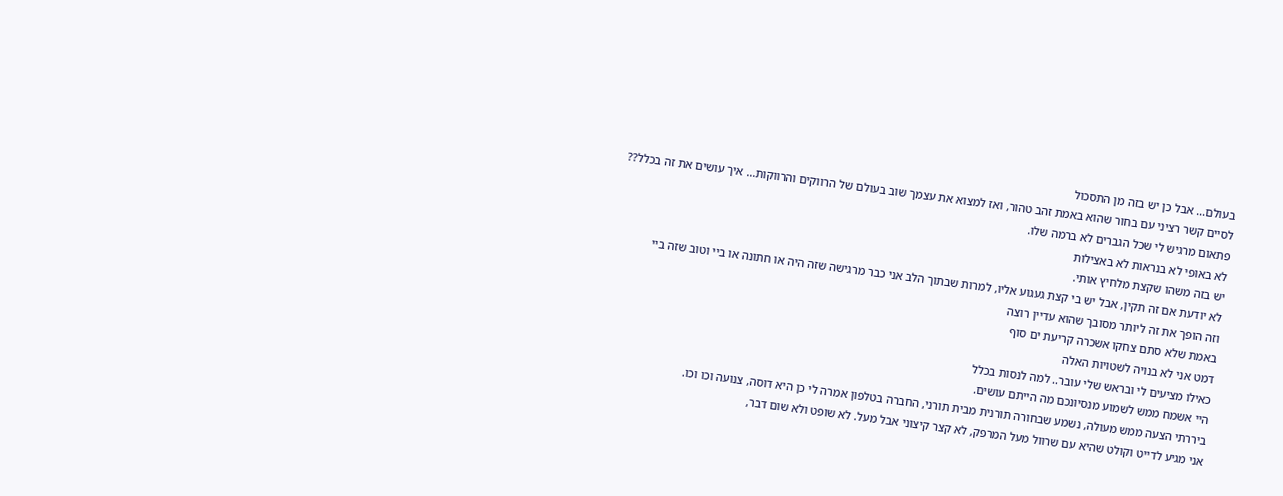בעולם... אבל כן יש בזה מן התסכול
לסיים קשר רציני עם בחור שהוא באמת זהב טהור, ואז למצוא את עצמך שוב בעולם של הרווקים והרווקות... איך עושים את זה בכלל??
פתאום מרגיש לי שכל הגברים לא ברמה שלו.
לא באופי לא בנראות לא באצילות
יש בזה משהו שקצת מלחיץ אותי.
לא יודעת אם זה תקין, אבל יש בי קצת געגוע אליו, למרות שבתוך הלב אני כבר מרגישה שזה היה או חתונה או ביי וטוב שזה ביי
וזה הופך את זה ליותר מסובך שהוא עדיין רוצה
באמת שלא סתם צחקו אשכרה קריעת ים סוף
דמט אני לא בנויה לשטויות האלה
כאילו מציעים לי ובראש שלי עובר.. למה לנסות בכלל
היי אשמח ממש לשמוע מנסיונכם מה הייתם עושים.
ביררתי הצעה ממש מעולה, נשמע שבחורה תורנית מבית תורני, החברה בטלפון אמרה לי כן היא דוסה, צנועה וכו וכו.
אני מגיע לדייט וקולט שהיא עם שרוול מעל המרפק, לא קצר קיצוני אבל מעל. לא שופט ולא שום דבר,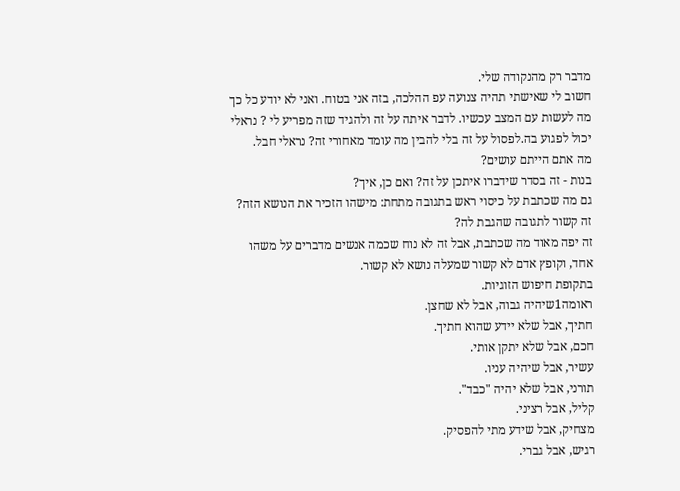מדבר רק מהנקודה שלי.
חשוב לי שאישתי תהיה צנועה עפ ההלכה, בזה אני בטוח. ואני לא יודע כל כך מה לעשות עם המצב עכשיו. לדבר איתה על זה ולהגיד שזה מפריע לי ? נראלי יכול לפגוע בה.לפסול על זה בלי להבין מה עומד מאחורי זה? נראלי חבל.
מה אתם הייתם עושים?
בנות - זה בסדר שידברו איתכן על זה? ואם כן, איך?
גם מה שכתבת על כיסוי ראש בתגובה מתחת: מישהו הזכיר את הנושא הזה? זה קשור לתגובה שהגבת לה?
זה יפה מאוד מה שכתבת, אבל זה לא נוח שכמה אנשים מדברים על משהו אחד, וקופץ אדם לא קשור שמעלה נושא לא קשור.
בתקופת חיפוש הזוגיות.
ראומה1שיהיה גבוה, אבל לא שחצן.
חתיך, אבל שלא יידע שהוא חתיך.
חכם, אבל שלא יתקן אותי.
עשיר, אבל שיהיה עניו.
תורני, אבל שלא יהיה "כבד".
קליל, אבל רציני.
מצחיק, אבל שידע מתי להפסיק.
רגיש, אבל גברי.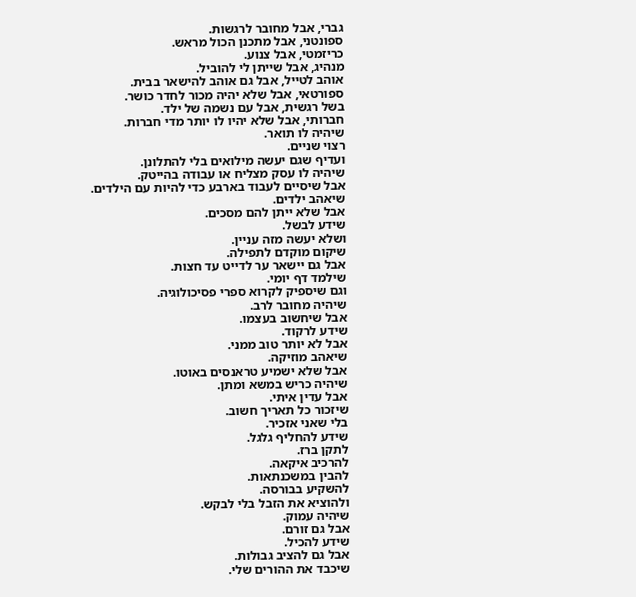גברי, אבל מחובר לרגשות.
ספונטני, אבל מתכנן הכול מראש.
כריזמטי, אבל צנוע.
מנהיג, אבל שייתן לי להוביל.
אוהב לטייל, אבל גם אוהב להישאר בבית.
ספורטאי, אבל שלא יהיה מכור לחדר כושר.
בשל רגשית, אבל עם נשמה של ילד.
חברותי, אבל שלא יהיו לו יותר מדי חברות.
שיהיה לו תואר.
רצוי שניים.
ועדיף שגם יעשה מילואים בלי להתלונן.
שיהיה לו עסק מצליח או עבודה בהייטק.
אבל שיסיים לעבוד בארבע כדי להיות עם הילדים.
שיאהב ילדים.
אבל שלא ייתן להם מסכים.
שידע לבשל.
ושלא יעשה מזה עניין.
שיקום מוקדם לתפילה.
אבל גם יישאר ער לדייט עד חצות.
שילמד דף יומי.
וגם שיספיק לקרוא ספרי פסיכולוגיה.
שיהיה מחובר לרב.
אבל שיחשוב בעצמו.
שידע לרקוד.
אבל לא יותר טוב ממני.
שיאהב מוזיקה.
אבל שלא ישמיע טראנסים באוטו.
שיהיה כריש במשא ומתן.
אבל עדין איתי.
שיזכור כל תאריך חשוב.
בלי שאני אזכיר.
שידע להחליף גלגל.
לתקן ברז.
להרכיב איקאה.
להבין במשכנתאות.
להשקיע בבורסה.
ולהוציא את הזבל בלי לבקש.
שיהיה עמוק.
אבל גם זורם.
שידע להכיל.
אבל גם להציב גבולות.
שיכבד את ההורים שלי.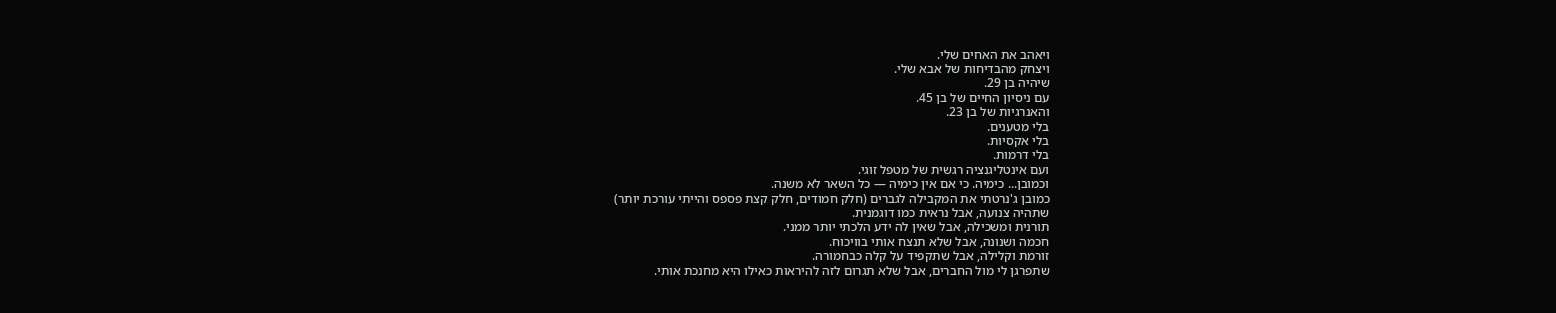ויאהב את האחים שלי.
ויצחק מהבדיחות של אבא שלי.
שיהיה בן 29.
עם ניסיון החיים של בן 45.
והאנרגיות של בן 23.
בלי מטענים.
בלי אקסיות.
בלי דרמות.
ועם אינטליגנציה רגשית של מטפל זוגי.
וכמובן... כימיה. כי אם אין כימיה — כל השאר לא משנה.
כמובן ג'נרטתי את המקבילה לגברים (חלק חמודים, חלק קצת פספס והייתי עורכת יותר)
שתהיה צנועה, אבל נראית כמו דוגמנית.
תורנית ומשכילה, אבל שאין לה ידע הלכתי יותר ממני.
חכמה ושנונה, אבל שלא תנצח אותי בוויכוח.
זורמת וקלילה, אבל שתקפיד על קלה כבחמורה.
שתפרגן לי מול החברים, אבל שלא תגרום לזה להיראות כאילו היא מחנכת אותי.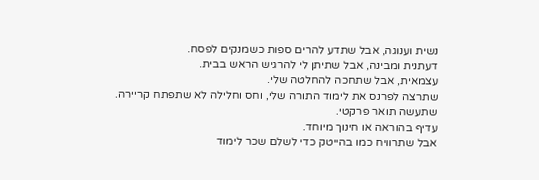נשית וענוגה, אבל שתדע להרים ספות כשמנקים לפסח.
דעתנית ומבינה, אבל שתיתן לי להרגיש הראש בבית.
עצמאית, אבל שתחכה להחלטה שלי.
שתרצה לפרנס את לימוד התורה שלי, וחס וחלילה לא שתפתח קריירה.
שתעשה תואר פרקטי.
עדיף בהוראה או חינוך מיוחד.
אבל שתרוויח כמו בהייטק כדי לשלם שכר לימוד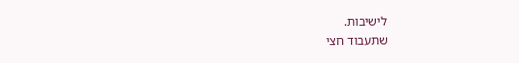לישיבות.
שתעבוד חצי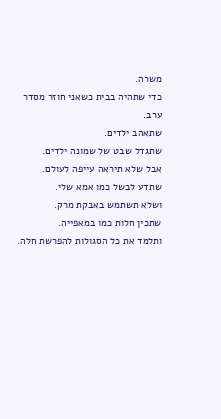משרה.
כדי שתהיה בבית כשאני חוזר מסדר ערב.
שתאהב ילדים.
שתגדל שבט של שמונה ילדים.
אבל שלא תיראה עייפה לעולם.
שתדע לבשל כמו אמא שלי.
ושלא תשתמש באבקת מרק.
שתכין חלות כמו במאפייה.
ותלמד את כל הסגולות להפרשת חלה.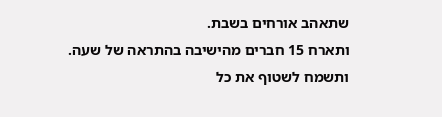שתאהב אורחים בשבת.
ותארח 15 חברים מהישיבה בהתראה של שעה.
ותשמח לשטוף את כל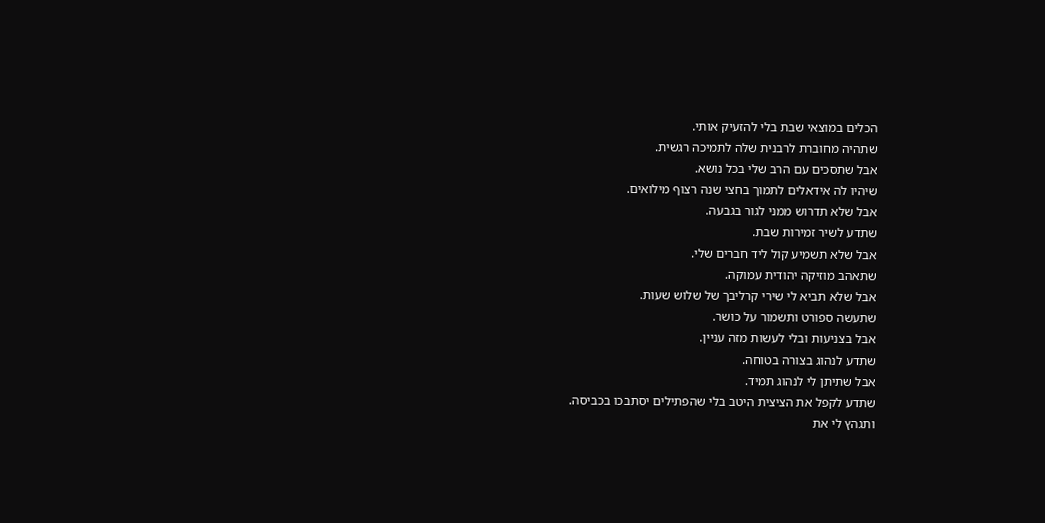הכלים במוצאי שבת בלי להזעיק אותי.
שתהיה מחוברת לרבנית שלה לתמיכה רגשית.
אבל שתסכים עם הרב שלי בכל נושא.
שיהיו לה אידאלים לתמוך בחצי שנה רצוף מילואים.
אבל שלא תדרוש ממני לגור בגבעה.
שתדע לשיר זמירות שבת.
אבל שלא תשמיע קול ליד חברים שלי.
שתאהב מוזיקה יהודית עמוקה.
אבל שלא תביא לי שירי קרליבך של שלוש שעות.
שתעשה ספורט ותשמור על כושר.
אבל בצניעות ובלי לעשות מזה עניין.
שתדע לנהוג בצורה בטוחה.
אבל שתיתן לי לנהוג תמיד.
שתדע לקפל את הציצית היטב בלי שהפתילים יסתבכו בכביסה.
ותגהץ לי את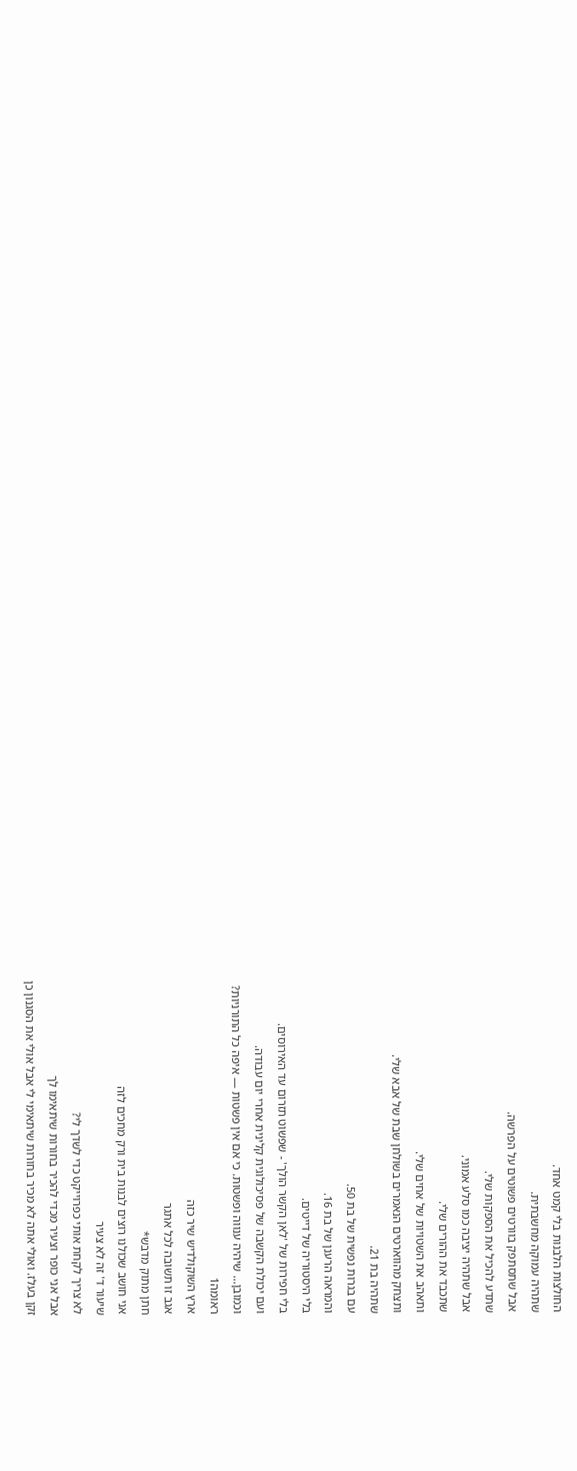החולצות הלבנות בלי קמט אחד.
שתהיה עמוקה מחשבתית.
אבל שתסתפק בוורטים פשוטים על הפרשה.
שתדע להכיל את הספקות שלי.
אבל שתהיה יציבה כמו סלע אמוני.
שתכבד את ההורים שלי.
ותאהב את השטויות של אחים שלי.
ותצחק מהווארטים הנאמרים בשולחן שבת של אבא שלי.
שתהיה בת 21.
עם בגרות נפשית של בת 50.
והמראה הרענן של בת 16.
בלי היסטוריה של דייטים.
בלי חפירות של 'לאן הקשר הולך' - שפשוט תזרום עד האירוסים.
ועם יכולת הקשבה של פסיכולוגית קלינית אחרי יום עבודה.
וכמובן... שיהיה ענווה ופשטות. כי אם אין פשטות — איפה כל התורניות?
ראומה1
ארץ השוקולדיש שיר כזה
אגב זו תשובה לכל אתגר
חתן מתוק מדבש*
אני חושב שכולנו רוצים לבנות בית ורק מחכים לזה
שיעור ד' זה לא צעיר
לא צריך לקחת אותי כפרוייקט כדי לשדך לי?
אבל אני כופר וצעיר מכדי להכיר בחורות שיתאימו לך
זקן בעלז. ואולי אתה לא מכיר בחורות שיתאימי לי אבל אולי את הסגנון כן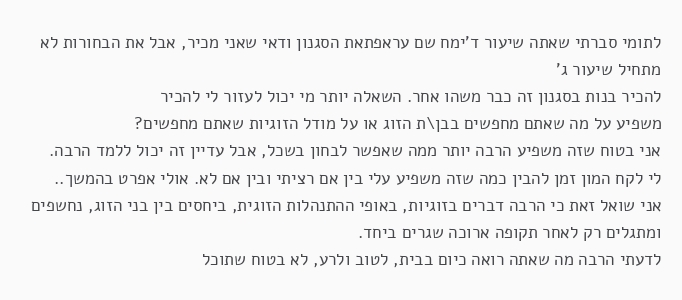לתומי סברתי שאתה שיעור ד'ימח שם עראפתאת הסגנון ודאי שאני מכיר, אבל את הבחורות לא
מתחיל שיעור ג'
להכיר בנות בסגנון זה כבר משהו אחר. השאלה יותר מי יכול לעזור לי להכיר
משפיע על מה שאתם מחפשים בבן\ת הזוג או על מודל הזוגיות שאתם מחפשים?
אני בטוח שזה משפיע הרבה יותר ממה שאפשר לבחון בשכל, אבל עדיין זה יכול ללמד הרבה.
לי לקח המון זמן להבין כמה שזה משפיע עלי בין אם רציתי ובין אם לא. אולי אפרט בהמשך..
אני שואל זאת כי הרבה דברים בזוגיות, באופי ההתנהלות הזוגית, ביחסים בין בני הזוג, נחשפים ומתגלים רק לאחר תקופה ארוכה שגרים ביחד.
לדעתי הרבה מה שאתה רואה כיום בבית, לטוב ולרע, לא בטוח שתוכל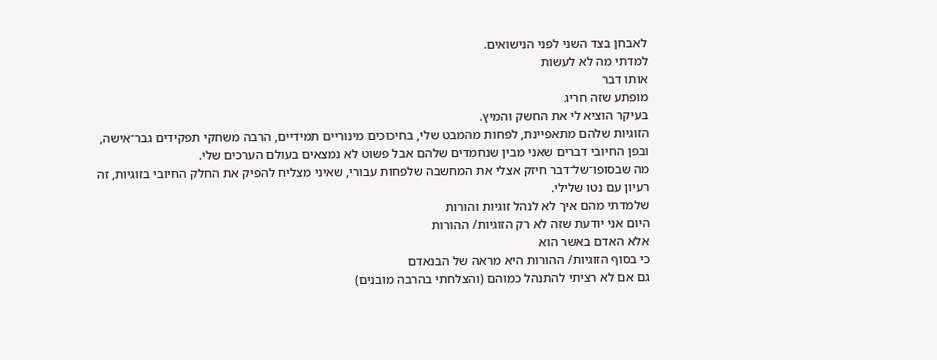לאבחן בצד השני לפני הנישואים.
למדתי מה לא לעשות
אותו דבר
מופתע שזה חריג
בעיקר הוציא לי את החשק והמיץ.
הזוגיות שלהם מתאפיינת, לפחות מהמבט שלי, בחיכוכים מינוריים תמידיים, הרבה משחקי תפקידים גבר־אישה, ובפן החיובי דברים שאני מבין שנחמדים שלהם אבל פשוט לא נמצאים בעולם הערכים שלי.
מה שבסופו־של־דבר חיזק אצלי את המחשבה שלפחות עבורי, שאיני מצליח להפיק את החלק החיובי בזוגיות, זה רעיון עם נטו שלילי.
שלמדתי מהם איך לא לנהל זוגיות והורות
היום אני יודעת שזה לא רק הזוגיות/ ההורות
אלא האדם באשר הוא
כי בסוף הזוגיות/ ההורות היא מראה של הבנאדם
גם אם לא רציתי להתנהל כמוהם (והצלחתי בהרבה מובנים)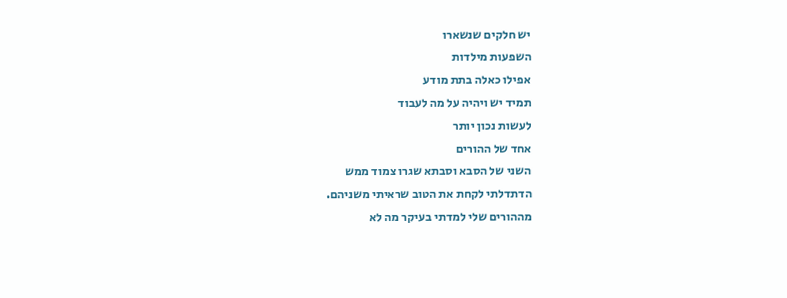יש חלקים שנשארו
השפעות מילדות
אפילו כאלה בתת מודע
תמיד יש ויהיה על מה לעבוד
לעשות נכון יותר
אחד של ההורים
השני של הסבא וסבתא שגרו צמוד ממש
הדתדלתי לקחת את הטוב שראיתי משניהם.
מההורים שלי למדתי בעיקר מה לא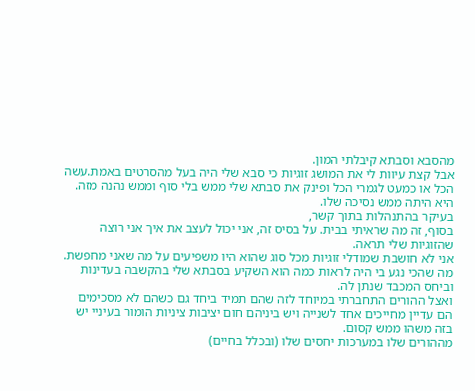מהסבא וסבתא קיבלתי המון.
אבל קצת עיוות לי את המושג זוגיות כי סבא שלי היה בעל מהסרטים באמת.עשה הכל או כמעט לגמרי הכל ופינק את סבתא שלי ממש בלי סוף וממש נהנה מזה.
היא היתה ממש נסיכה שלו.
בעיקר בהתנהלות בתוך קשר,
בסוף, זה מה שראיתי בבית. על בסיס זה, אני יכול לעצב את איך אני רוצה שהזוגיות שלי תראה.
אני לא חושבת שמודלי זוגיות מכל סוג שהוא היו משפיעים על מה שאני מחפשת.
מה שהכי נגע בי היה לראות כמה הוא השקיע בסבתא שלי בהקשבה בעדינות וביחס המכבד שנתן לה.
ואצל ההורים התחברתי במיוחד לזה שהם תמיד ביחד גם כשהם לא מסכימים הם עדיין מחייכים אחד לשנייה ויש ביניהם חום יציבות ציניות הומור בעיניי יש בזה משהו ממש קסום.
מההורים שלו במערכות יחסים שלו (ובכלל בחיים)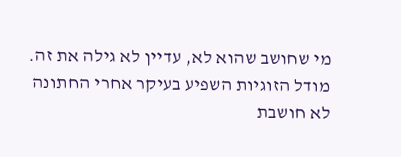מי שחושב שהוא לא, עדיין לא גילה את זה.
מודל הזוגיות השפיע בעיקר אחרי החתונה
לא חושבת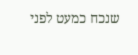שנכח כמעט לפני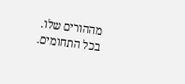מההורים שלו.
בכל התחומים.